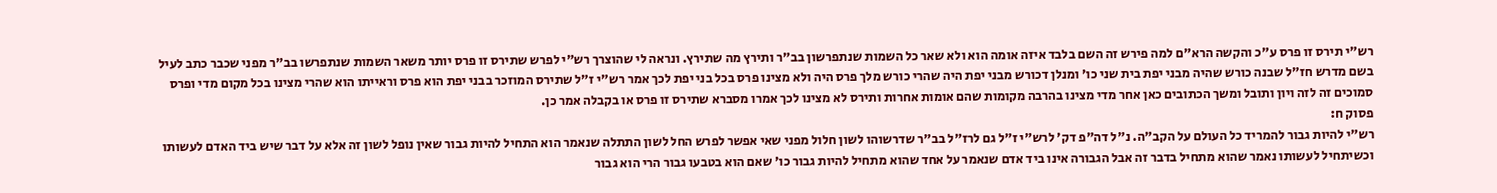רש"י תירס זו פרס ע"כ והקשה הרא"ם למה פירש זה השם בלבד איזה אומה הוא ולא שאר כל השמות שנתפרשון בב"ר ותירץ מה שתירץ. ונראה לי שהוצרך רש"י לפרש שתירס זו פרס יותר משאר השמות שנתפרשו בב"ר מפני שכבר כתב לעיל בשם מדרש חז"ל שבנה כורש שהיה מבני יפת בית שני כו' ומנלן דכורש מבני יפת היה שהרי כורש מלך פרס היה ולא מצינו פרס בכל בני יפת לכך אמר רש"י ז"ל שתירס המוזכר בבני יפת הוא פרס וראייתו הוא שהרי מצינו בכל מקום מדי ופרס סמוכים זה לזה ויון ותובל ומשך הכתובים כאן אחר מדי מצינו בהרבה מקומות שהם אומות אחרות ותירס לא מצינו לכך אמרו מסברא שתירס זו פרס או בקבלה אמר כן.
פסוק ח:
רש"י להיות גבור להמריד כל העולם על הקב"ה. נ"ל דה"פ דק' לרש"י ז"ל גם לרז"ל בב"ר שדרשוהו לשון חלול מפני שאי אפשר לפרש החל לשון התתלה שנאמר הוא התחיל להיות גבור שאין נופל לשון זה אלא על דבר שיש ביד האדם לעשותו וכשיתחיל לעשותו נאמר שהוא מתחיל בדבר זה אבל הגבורה אינו ביד אדם שנאמר על אחד שהוא מתחיל להיות גבור כו' שאם הוא בטבעו גבור הרי הוא גבור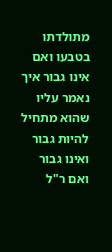מתולדתו בטבעו ואם אינו גבור איך נאמר עליו שהוא מתחיל להיות גבור ואינו גבור ואם ר"ל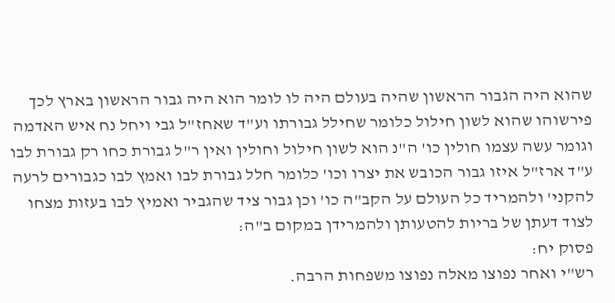שהוא היה הגבור הראשון שהיה בעולם היה לו לומר הוא היה גבור הראשון בארץ לכך פירשוהו שהוא לשון חילול כלומר שחילל גבורתו וע"ד שאחז"ל גבי ויחל נח איש האדמה וגומר עשה עצמו חולין כו' ה"נ הוא לשון חילול וחולין ואין ר"ל גבורת כחו רק גבורת לבו ע"ד ארז"ל איזו גבור הכובש את יצרו וכו' כלומר חלל גבורת לבו ואמץ לבו כגבורים לרעה להקני' ולהמריד כל העולם על הקב"ה כו' וכן גבור ציד שהגביר ואמיץ לבו בעזות מצחו לצוד דעתן של בריות להטעותן ולהמרידן במקום ב"ה:
פסוק יח:
רש"י ואחר נפוצו מאלה נפוצו משפחות הרבה.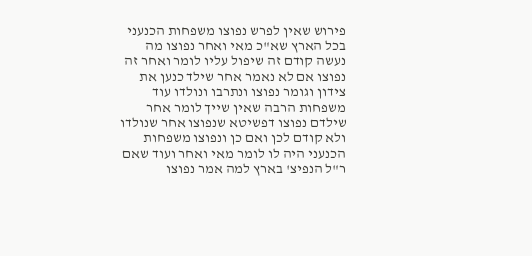פירוש שאין לפרש נפוצו משפחות הכנעני בכל הארץ שא"כ מאי ואחר נפוצו מה נעשה קודם זה שיפול עליו לומר ואחר זה נפוצו אם לא נאמר אחר שילד כנען את צידון וגומר נפוצו ונתרבו ונולדו עוד משפחות הרבה שאין שייך לומר אחר שילדם נפוצו דפשיטא שנפוצו אחר שנולדו ולא קודם לכן ואם כן ונפוצו משפחות הכנעני היה לו לומר מאי ואחר ועוד שאם ר"ל הנפיצ' בארץ למה אמר נפוצו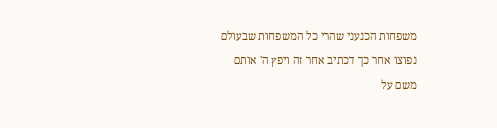משפחות הכנעני שהרי כל המשפחות שבעולם נפוצו אחר כך דכתיב אחר זה ויפץ ה' אותם משם על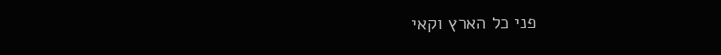פני כל הארץ וקאי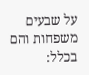על שבעים משפחות והם בכלל: